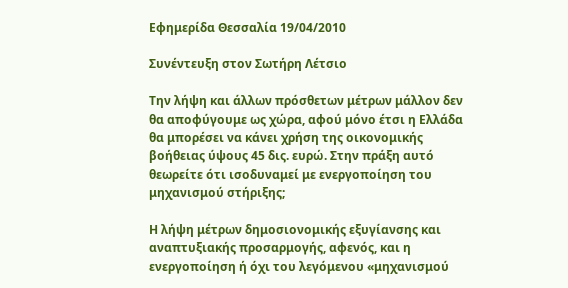Εφημερίδα Θεσσαλία 19/04/2010

Συνέντευξη στον Σωτήρη Λέτσιο

Την λήψη και άλλων πρόσθετων μέτρων μάλλον δεν θα αποφύγουμε ως χώρα, αφού μόνο έτσι η Ελλάδα θα μπορέσει να κάνει χρήση της οικονομικής βοήθειας ύψους 45 δις. ευρώ. Στην πράξη αυτό θεωρείτε ότι ισοδυναμεί με ενεργοποίηση του μηχανισμού στήριξης;

Η λήψη μέτρων δημοσιονομικής εξυγίανσης και αναπτυξιακής προσαρμογής, αφενός, και η ενεργοποίηση ή όχι του λεγόμενου «μηχανισμού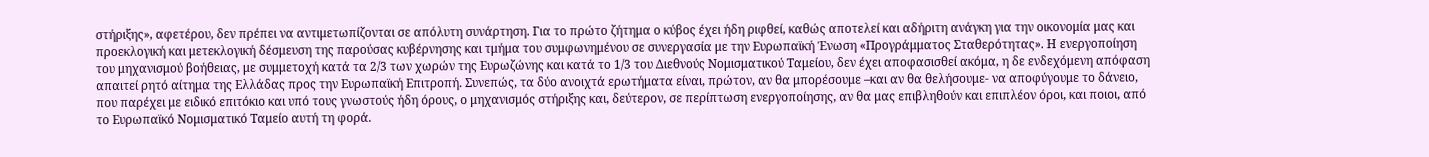στήριξης», αφετέρου, δεν πρέπει να αντιμετωπίζονται σε απόλυτη συνάρτηση. Για το πρώτο ζήτημα ο κύβος έχει ήδη ριφθεί, καθώς αποτελεί και αδήριτη ανάγκη για την οικονομία μας και προεκλογική και μετεκλογική δέσμευση της παρούσας κυβέρνησης και τμήμα του συμφωνημένου σε συνεργασία με την Ευρωπαϊκή Ένωση «Προγράμματος Σταθερότητας». Η ενεργοποίηση του μηχανισμού βοήθειας, με συμμετοχή κατά τα 2/3 των χωρών της Ευρωζώνης και κατά το 1/3 του Διεθνούς Νομισματικού Ταμείου, δεν έχει αποφασισθεί ακόμα, η δε ενδεχόμενη απόφαση απαιτεί ρητό αίτημα της Ελλάδας προς την Ευρωπαϊκή Επιτροπή. Συνεπώς, τα δύο ανοιχτά ερωτήματα είναι, πρώτον, αν θα μπορέσουμε –και αν θα θελήσουμε- να αποφύγουμε το δάνειο, που παρέχει με ειδικό επιτόκιο και υπό τους γνωστούς ήδη όρους, ο μηχανισμός στήριξης και, δεύτερον, σε περίπτωση ενεργοποίησης, αν θα μας επιβληθούν και επιπλέον όροι, και ποιοι, από το Ευρωπαϊκό Νομισματικό Ταμείο αυτή τη φορά.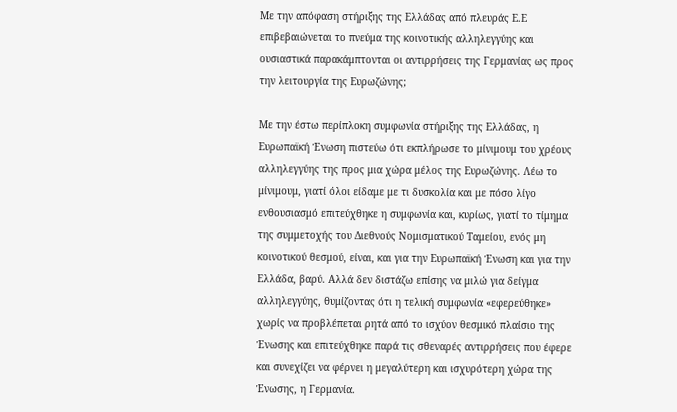Με την απόφαση στήριξης της Ελλάδας από πλευράς Ε.Ε επιβεβαιώνεται το πνεύμα της κοινοτικής αλληλεγγύης και ουσιαστικά παρακάμπτονται οι αντιρρήσεις της Γερμανίας ως προς την λειτουργία της Ευρωζώνης;

Με την έστω περίπλοκη συμφωνία στήριξης της Ελλάδας, η Ευρωπαϊκή Ένωση πιστεύω ότι εκπλήρωσε το μίνιμουμ του χρέους αλληλεγγύης της προς μια χώρα μέλος της Ευρωζώνης. Λέω το μίνιμουμ, γιατί όλοι είδαμε με τι δυσκολία και με πόσο λίγο ενθουσιασμό επιτεύχθηκε η συμφωνία και, κυρίως, γιατί το τίμημα της συμμετοχής του Διεθνούς Νομισματικού Ταμείου, ενός μη κοινοτικού θεσμού, είναι, και για την Ευρωπαϊκή Ένωση και για την Ελλάδα, βαρύ. Αλλά δεν διστάζω επίσης να μιλώ για δείγμα αλληλεγγύης, θυμίζοντας ότι η τελική συμφωνία «εφερεύθηκε» χωρίς να προβλέπεται ρητά από το ισχύον θεσμικό πλαίσιο της Ένωσης και επιτεύχθηκε παρά τις σθεναρές αντιρρήσεις που έφερε και συνεχίζει να φέρνει η μεγαλύτερη και ισχυρότερη χώρα της Ένωσης, η Γερμανία.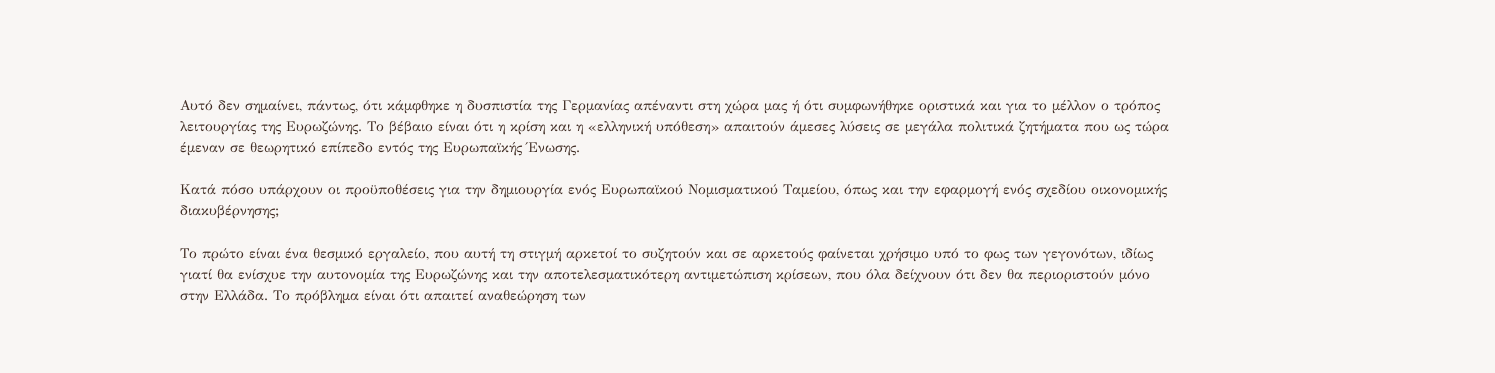Αυτό δεν σημαίνει, πάντως, ότι κάμφθηκε η δυσπιστία της Γερμανίας απέναντι στη χώρα μας ή ότι συμφωνήθηκε οριστικά και για το μέλλον ο τρόπος λειτουργίας της Ευρωζώνης. Το βέβαιο είναι ότι η κρίση και η «ελληνική υπόθεση» απαιτούν άμεσες λύσεις σε μεγάλα πολιτικά ζητήματα που ως τώρα έμεναν σε θεωρητικό επίπεδο εντός της Ευρωπαϊκής Ένωσης.

Κατά πόσο υπάρχουν οι προϋποθέσεις για την δημιουργία ενός Ευρωπαϊκού Νομισματικού Ταμείου, όπως και την εφαρμογή ενός σχεδίου οικονομικής διακυβέρνησης;

Το πρώτο είναι ένα θεσμικό εργαλείο, που αυτή τη στιγμή αρκετοί το συζητούν και σε αρκετούς φαίνεται χρήσιμο υπό το φως των γεγονότων, ιδίως γιατί θα ενίσχυε την αυτονομία της Ευρωζώνης και την αποτελεσματικότερη αντιμετώπιση κρίσεων, που όλα δείχνουν ότι δεν θα περιοριστούν μόνο στην Ελλάδα. Το πρόβλημα είναι ότι απαιτεί αναθεώρηση των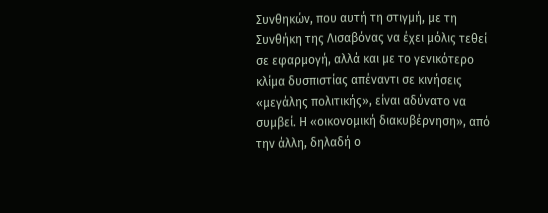Συνθηκών, που αυτή τη στιγμή, με τη Συνθήκη της Λισαβόνας να έχει μόλις τεθεί σε εφαρμογή, αλλά και με το γενικότερο κλίμα δυσπιστίας απέναντι σε κινήσεις «μεγάλης πολιτικής», είναι αδύνατο να συμβεί. Η «οικονομική διακυβέρνηση», από την άλλη, δηλαδή ο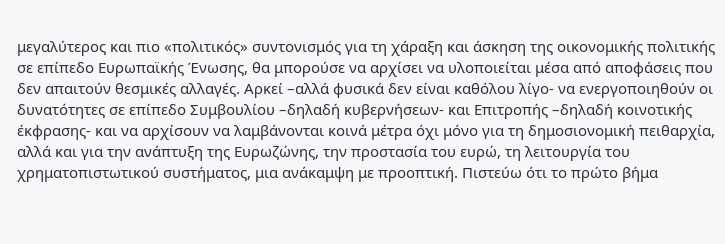μεγαλύτερος και πιο «πολιτικός» συντονισμός για τη χάραξη και άσκηση της οικονομικής πολιτικής σε επίπεδο Ευρωπαϊκής Ένωσης, θα μπορούσε να αρχίσει να υλοποιείται μέσα από αποφάσεις που δεν απαιτούν θεσμικές αλλαγές. Αρκεί –αλλά φυσικά δεν είναι καθόλου λίγο- να ενεργοποιηθούν οι δυνατότητες σε επίπεδο Συμβουλίου –δηλαδή κυβερνήσεων- και Επιτροπής –δηλαδή κοινοτικής έκφρασης- και να αρχίσουν να λαμβάνονται κοινά μέτρα όχι μόνο για τη δημοσιονομική πειθαρχία, αλλά και για την ανάπτυξη της Ευρωζώνης, την προστασία του ευρώ, τη λειτουργία του χρηματοπιστωτικού συστήματος, μια ανάκαμψη με προοπτική. Πιστεύω ότι το πρώτο βήμα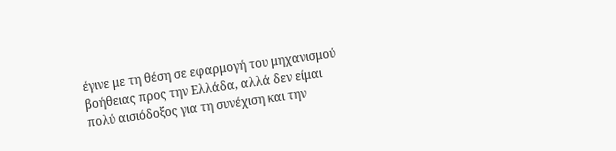έγινε με τη θέση σε εφαρμογή του μηχανισμού βοήθειας προς την Ελλάδα, αλλά δεν είμαι πολύ αισιόδοξος για τη συνέχιση και την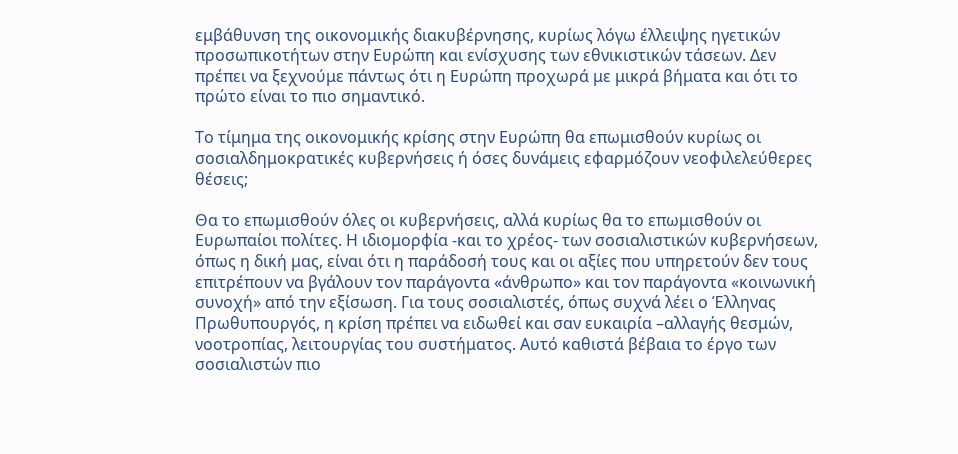εμβάθυνση της οικονομικής διακυβέρνησης, κυρίως λόγω έλλειψης ηγετικών προσωπικοτήτων στην Ευρώπη και ενίσχυσης των εθνικιστικών τάσεων. Δεν πρέπει να ξεχνούμε πάντως ότι η Ευρώπη προχωρά με μικρά βήματα και ότι το πρώτο είναι το πιο σημαντικό.

Το τίμημα της οικονομικής κρίσης στην Ευρώπη θα επωμισθούν κυρίως οι σοσιαλδημοκρατικές κυβερνήσεις ή όσες δυνάμεις εφαρμόζουν νεοφιλελεύθερες θέσεις;

Θα το επωμισθούν όλες οι κυβερνήσεις, αλλά κυρίως θα το επωμισθούν οι Ευρωπαίοι πολίτες. Η ιδιομορφία -και το χρέος- των σοσιαλιστικών κυβερνήσεων, όπως η δική μας, είναι ότι η παράδοσή τους και οι αξίες που υπηρετούν δεν τους επιτρέπουν να βγάλουν τον παράγοντα «άνθρωπο» και τον παράγοντα «κοινωνική συνοχή» από την εξίσωση. Για τους σοσιαλιστές, όπως συχνά λέει ο Έλληνας Πρωθυπουργός, η κρίση πρέπει να ειδωθεί και σαν ευκαιρία –αλλαγής θεσμών, νοοτροπίας, λειτουργίας του συστήματος. Αυτό καθιστά βέβαια το έργο των σοσιαλιστών πιο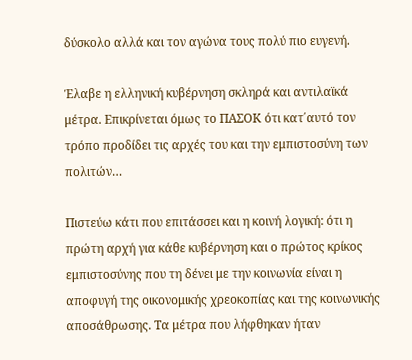δύσκολο αλλά και τον αγώνα τους πολύ πιο ευγενή.

Έλαβε η ελληνική κυβέρνηση σκληρά και αντιλαϊκά μέτρα. Επικρίνεται όμως το ΠΑΣΟΚ ότι κατ΄αυτό τον τρόπο προδίδει τις αρχές του και την εμπιστοσύνη των πολιτών…

Πιστεύω κάτι που επιτάσσει και η κοινή λογική: ότι η πρώτη αρχή για κάθε κυβέρνηση και ο πρώτος κρίκος εμπιστοσύνης που τη δένει με την κοινωνία είναι η αποφυγή της οικονομικής χρεοκοπίας και της κοινωνικής αποσάθρωσης. Τα μέτρα που λήφθηκαν ήταν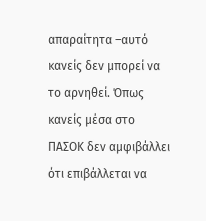απαραίτητα –αυτό κανείς δεν μπορεί να το αρνηθεί. Όπως κανείς μέσα στο ΠΑΣΟΚ δεν αμφιβάλλει ότι επιβάλλεται να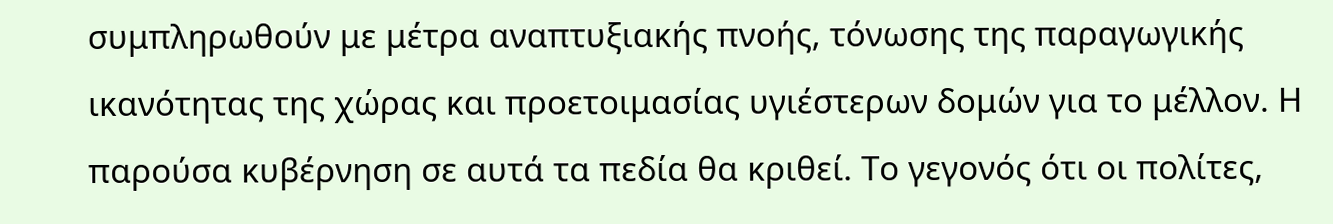συμπληρωθούν με μέτρα αναπτυξιακής πνοής, τόνωσης της παραγωγικής ικανότητας της χώρας και προετοιμασίας υγιέστερων δομών για το μέλλον. Η παρούσα κυβέρνηση σε αυτά τα πεδία θα κριθεί. Το γεγονός ότι οι πολίτες,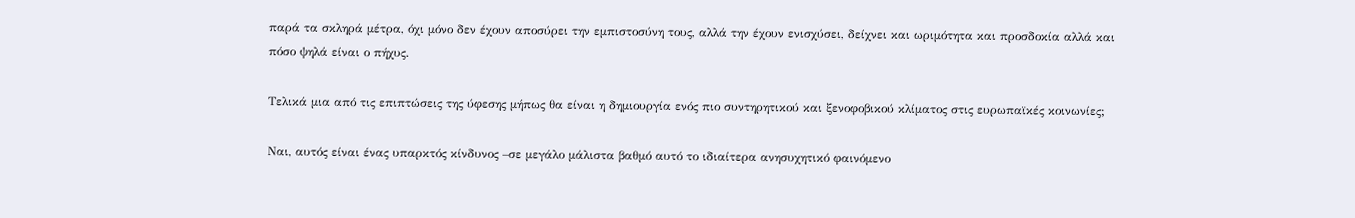παρά τα σκληρά μέτρα, όχι μόνο δεν έχουν αποσύρει την εμπιστοσύνη τους, αλλά την έχουν ενισχύσει, δείχνει και ωριμότητα και προσδοκία αλλά και πόσο ψηλά είναι ο πήχυς.

Τελικά μια από τις επιπτώσεις της ύφεσης μήπως θα είναι η δημιουργία ενός πιο συντηρητικού και ξενοφοβικού κλίματος στις ευρωπαϊκές κοινωνίες;

Ναι, αυτός είναι ένας υπαρκτός κίνδυνος –σε μεγάλο μάλιστα βαθμό αυτό το ιδιαίτερα ανησυχητικό φαινόμενο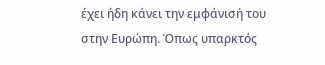έχει ήδη κάνει την εμφάνισή του στην Ευρώπη. Όπως υπαρκτός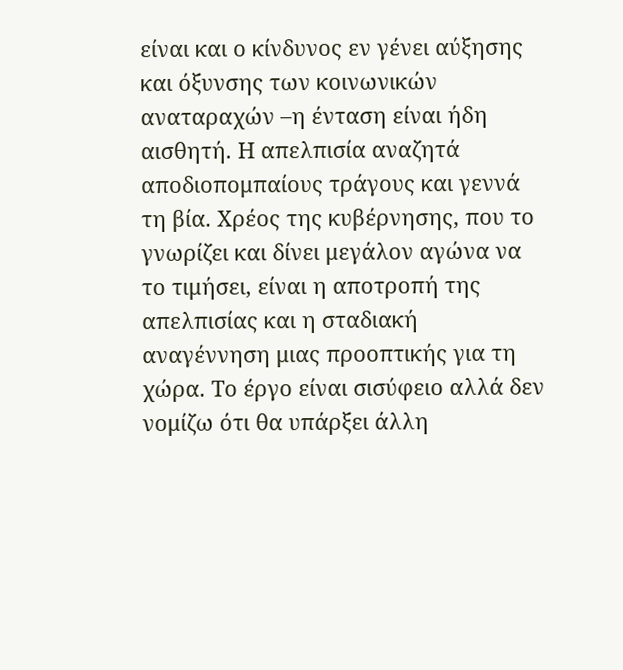είναι και ο κίνδυνος εν γένει αύξησης και όξυνσης των κοινωνικών αναταραχών –η ένταση είναι ήδη αισθητή. Η απελπισία αναζητά αποδιοπομπαίους τράγους και γεννά τη βία. Χρέος της κυβέρνησης, που το γνωρίζει και δίνει μεγάλον αγώνα να το τιμήσει, είναι η αποτροπή της απελπισίας και η σταδιακή αναγέννηση μιας προοπτικής για τη χώρα. Το έργο είναι σισύφειο αλλά δεν νομίζω ότι θα υπάρξει άλλη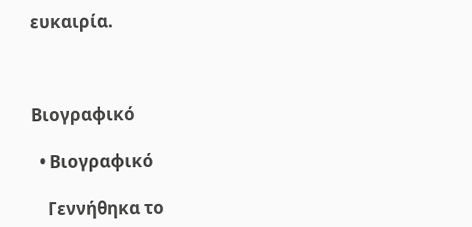ευκαιρία.



Βιογραφικό

  • Βιογραφικό

    Γεννήθηκα το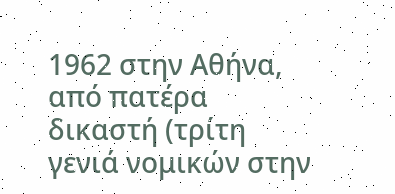1962 στην Αθήνα, από πατέρα δικαστή (τρίτη γενιά νομικών στην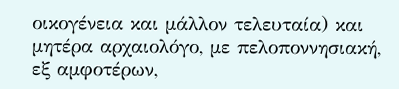οικογένεια και μάλλον τελευταία) και μητέρα αρχαιολόγο, με πελοποννησιακή, εξ αμφοτέρων,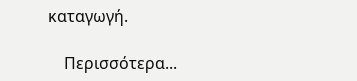καταγωγή.

    Περισσότερα...